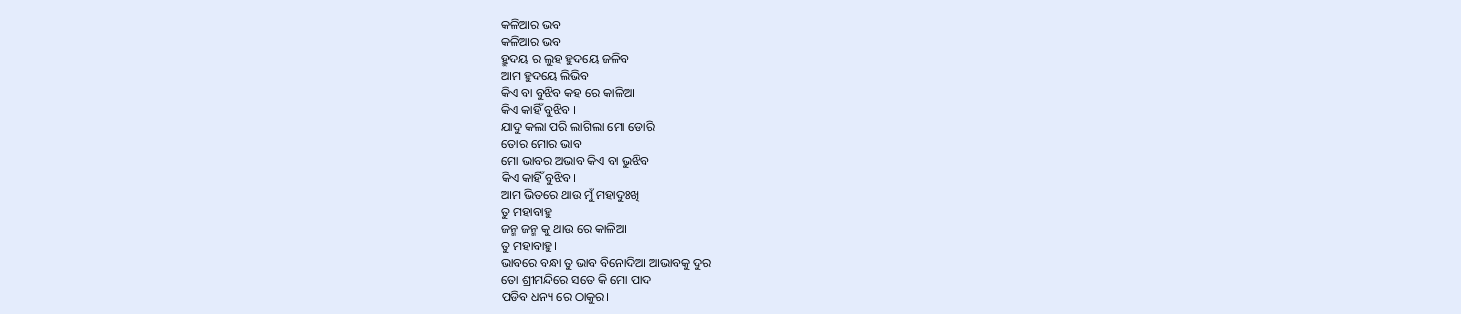କଳିଆର ଭବ
କଳିଆର ଭବ
ହ୍ରୁଦୟ ର ଲୁହ ହୁଦୟେ ଜଳିବ
ଆମ ହୁଦୟେ ଲିଭିବ
କିଏ ବା ବୁଝିବ କହ ରେ କାଳିଆ
କିଏ କାହିଁ ବୁଝିବ ।
ଯାଦୁ କଲା ପରି ଲାଗିଲା ମୋ ଡୋରି
ତୋର ମୋର ଭାବ
ମୋ ଭାବର ଅଭାବ କିଏ ବା ଭୁଝିବ
କିଏ କାହିଁ ବୁଝିବ।
ଆମ ଭିତରେ ଥାଉ ମୁଁ ମହାଦୁଃଖି
ତୁ ମହାବାହୁ
ଜନ୍ମ ଜନ୍ମ କୁ ଥାଉ ରେ କାଳିଆ
ତୁ ମହାବାହୁ।
ଭାବରେ ବନ୍ଧା ତୁ ଭାବ ବିନୋଦିଆ ଆଭାବକୁ ଦୁର
ତୋ ଶ୍ରୀମନ୍ଦିରେ ସତେ କି ମୋ ପାଦ
ପଡିବ ଧନ୍ୟ ରେ ଠାକୁର।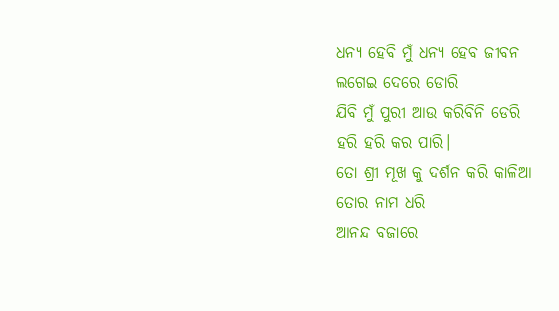ଧନ୍ୟ ହେବି ମୁଁ ଧନ୍ୟ ହେବ ଜୀବନ
ଲଗେଇ ଦେରେ ଡୋରି
ଯିବି ମୁଁ ପୁରୀ ଆଉ କରିବିନି ଡେରି
ହରି ହରି କର ପାରି।
ତୋ ଶ୍ରୀ ମୂଖ କୁ ଦର୍ଶନ କରି କାଳିଆ
ତୋର ନାମ ଧରି
ଆନନ୍ଦ ବଜାରେ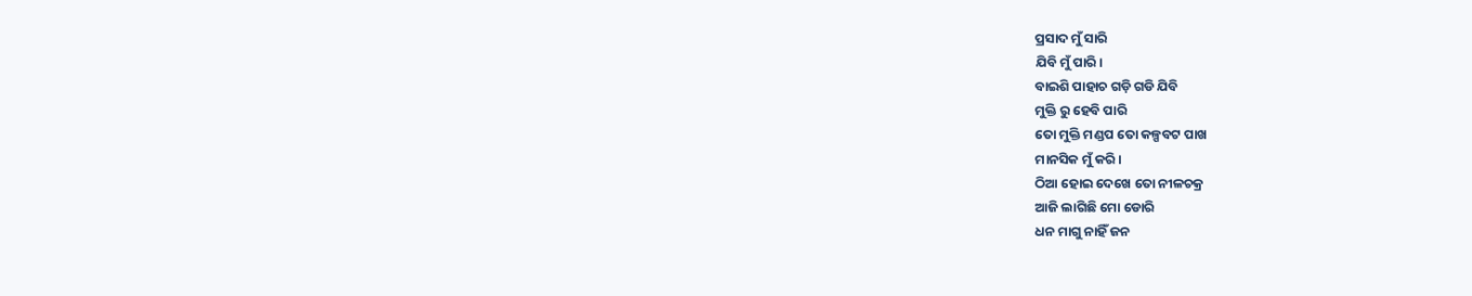ପ୍ରସାଦ ମୁଁ ସାରି
ଯିବି ମୁଁ ପାରି।
ବାଇଶି ପାହାଚ ଗଡ଼ି ଗଡି ଯିବି
ମୁକ୍ତି ରୁ ହେବି ପାରି
ତୋ ମୁକ୍ତି ମଣ୍ଡପ ତୋ କଳ୍ପବଟ ପାଖ
ମାନସିକ ମୁଁ କରି।
ଠିଆ ହୋଇ ଦେଖେ ତୋ ନୀଳଚକ୍ର
ଆଜି ଲାଗିଛି ମୋ ଡୋରି
ଧନ ମାଗୁ ନାହିଁ ଜନ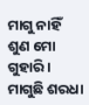ମାଗୁ ନାହିଁ
ଶୁଣ ମୋ ଗୁହାରି ।
ମାଗୁଛି ଶରଧା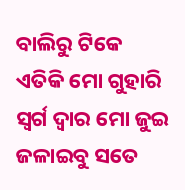ବାଲିରୁ ଟିକେ
ଏତିକି ମୋ ଗୁହାରି
ସ୍ବର୍ଗ ଦ୍ବାର ମୋ ଜୁଇ ଜଳାଇବୁ ସତେ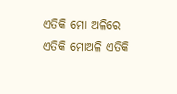ଏତିକି ମୋ ଅଳିରେ
ଏତିକି ମୋଅଳି ଏତିକି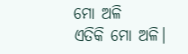ମୋ ଅଳି
ଏତିକି ମୋ ଅଳି।